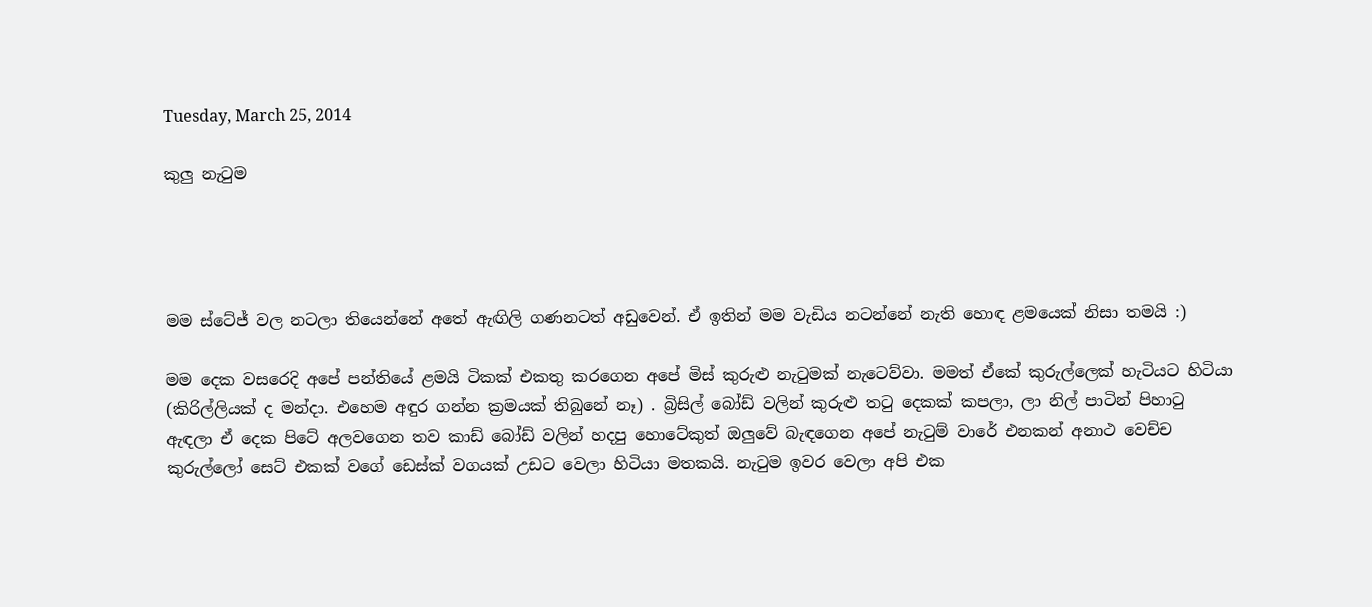Tuesday, March 25, 2014

කුලු නැටුම




මම ස්ටේජ් වල නටලා තියෙන්නේ අතේ ඇඟිලි ගණනටත් අඩුවෙන්. ඒ ඉතින් මම වැඩිය නටන්නේ නැති හොඳ ළමයෙක් නිසා තමයි :)

මම දෙක වසරෙදි අපේ පන්තියේ ළමයි ටිකක් එකතු කරගෙන අපේ මිස් කුරුළු නැටුමක් නැටෙව්වා. මමත් ඒකේ කුරුල්ලෙක් හැටියට හිටියා (කිරිල්ලියක් ද මන්දා. එහෙම අඳුර ගන්න ක්‍රමයක් තිබුනේ නෑ) . බ්‍රිසිල් බෝඩ් වලින් කුරුළු තටු දෙකක් කපලා, ලා නිල් පාටින් පිහාටු ඇඳලා ඒ දෙක පිටේ අලවගෙන තව කාඩ් බෝඩ් වලින් හදපු හොටේකුත් ඔලුවේ බැඳගෙන අපේ නැටුම් වාරේ එනකන් අනාථ වෙච්ච කුරුල්ලෝ සෙට් එකක් වගේ ඩෙස්ක් වගයක් උඩට වෙලා හිටියා මතකයි. නැටුම ඉවර වෙලා අපි එක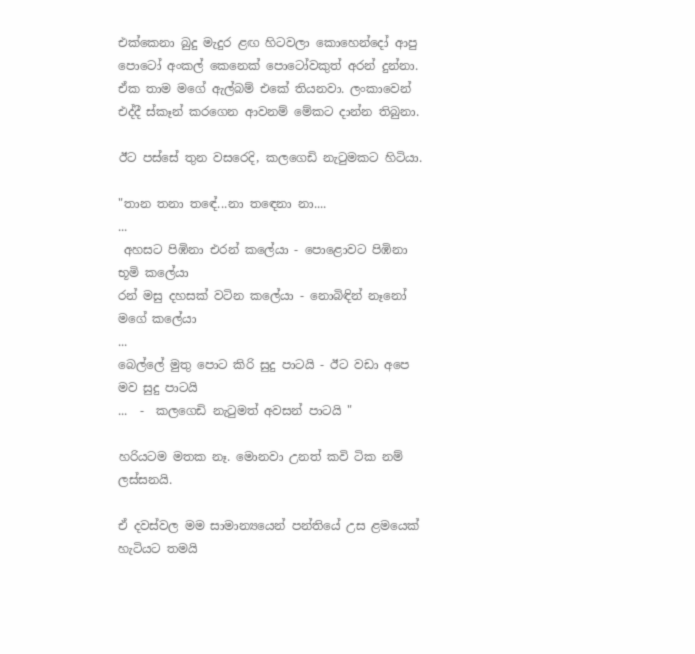එක්කෙනා බුදු මැදුර ළඟ හිටවලා කොහෙන්දෝ ආපු පොටෝ අංකල් කෙනෙක් පොටෝවකුත් අරන් දුන්නා. ඒක තාම මගේ ඇල්බම් එකේ තියනවා. ලංකාවෙන් එද්දී ස්කෑන් කරගෙන ආවනම් මේකට දාන්න තිබුනා.

ඊට පස්සේ තුන වසරෙදි, කලගෙඩි නැටුමකට හිටියා.

"තාන තනා තඳේ...නා තඳෙනා නා....
...
 අහසට පිඹිනා එරන් කලේයා - පොළොවට පිඹිනා භූමි කලේයා
රන් මසු දහසක් වටින කලේයා - නොබිඳින් නෑනෝ මගේ කලේයා
...
බෙල්ලේ මුතු පොට කිරි සුදු පාටයි - ඊට වඩා අපෙ මව සුදු පාටයි
...  -  කලගෙඩි නැටුමත් අවසන් පාටයි "

හරියටම මතක නෑ. මොනවා උනත් කවි ටික නම් ලස්සනයි.

ඒ දවස්වල මම සාමාන්‍යයෙන් පන්තියේ උස ළමයෙක් හැටියට තමයි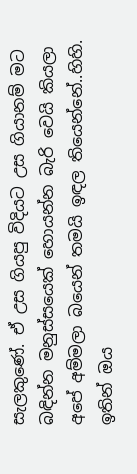සැලකුණේ. ඒ උස ගියපු විදියට උස ගියානම් මට බඳින්න මනුස්සයෙක් හොයන්න බැරි වෙයි කියලා අපේ අම්මලා බයෙන් තමයි ඉඳල තියෙන්නේ..හිහි. ඉතින් ඔය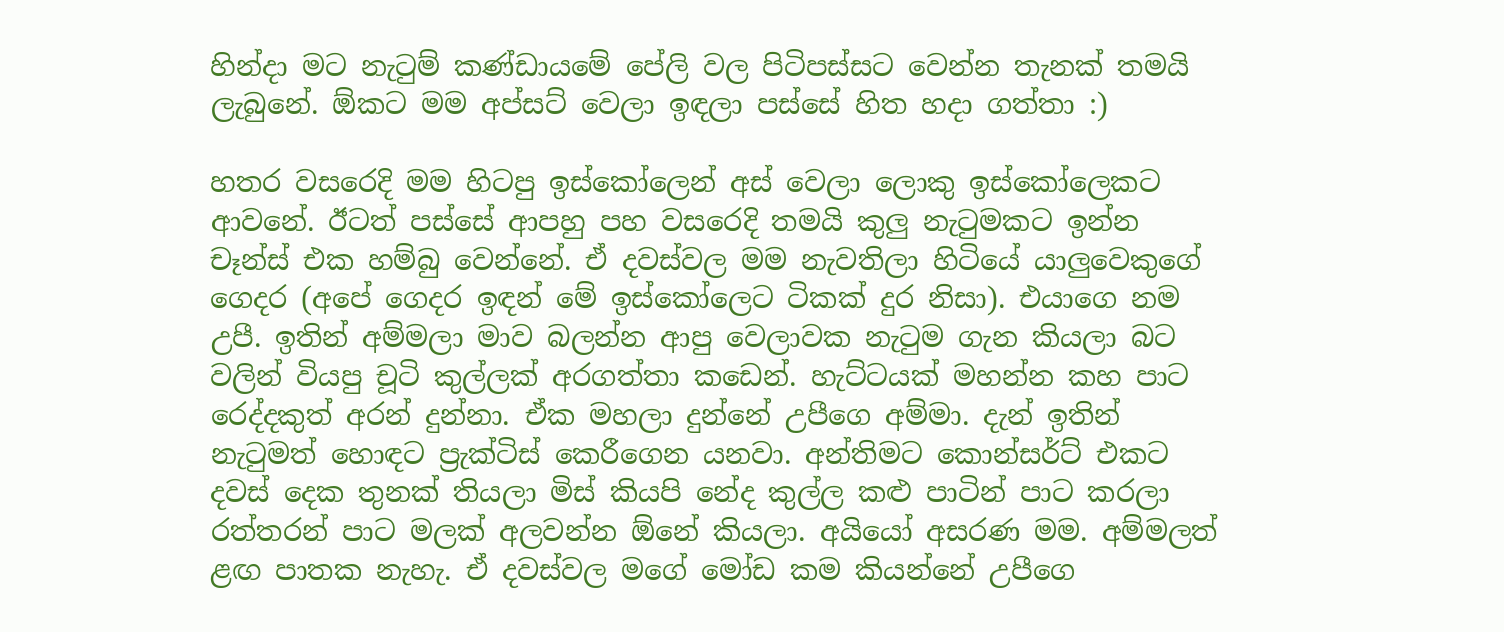හින්දා මට නැටුම් කණ්ඩායමේ පේලි වල පිටිපස්සට වෙන්න තැනක් තමයි ලැබුනේ. ඕකට මම අප්සට් වෙලා ඉඳලා පස්සේ හිත හදා ගත්තා :)

හතර වසරෙදි මම හිටපු ඉස්කෝලෙන් අස් වෙලා ලොකු ඉස්කෝලෙකට ආවනේ. ඊටත් පස්සේ ආපහු පහ වසරෙදි තමයි කුලු නැටුමකට ඉන්න චෑන්ස් එක හම්බු වෙන්නේ. ඒ දවස්වල මම නැවතිලා හිටියේ යාලුවෙකුගේ ගෙදර (අපේ ගෙදර ඉඳන් මේ ඉස්කෝලෙට ටිකක් දුර නිසා). එයාගෙ නම උපී. ඉතින් අම්මලා මාව බලන්න ආපු වෙලාවක නැටුම ගැන කියලා බට වලින් වියපු චූටි කුල්ලක් අරගත්තා කඩෙන්. හැට්ටයක් මහන්න කහ පාට රෙද්දකුත් අරන් දුන්නා. ඒක මහලා දුන්නේ උපීගෙ අම්මා. දැන් ඉතින් නැටුමත් හොඳට ප්‍රැක්ටිස් කෙරීගෙන යනවා. අන්තිමට කොන්සර්ට් එකට දවස් දෙක තුනක් තියලා මිස් කියපි නේද කුල්ල කළු පාටින් පාට කරලා රත්තරන් පාට මලක් අලවන්න ඕනේ කියලා. අයියෝ අසරණ මම. අම්මලත් ළඟ පාතක නැහැ. ඒ දවස්වල මගේ මෝඩ කම කියන්නේ උපීගෙ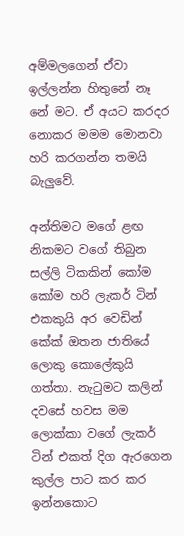අම්මලගෙන් ඒවා ඉල්ලන්න හිතුනේ නෑ නේ මට. ඒ අයට කරදර නොකර මමම මොනවා හරි කරගන්න තමයි බැලුවේ.

අන්තිමට මගේ ළඟ නිකමට වගේ තිබුන සල්ලි ටිකකින් කෝම කෝම හරි ලැකර් ටින් එකකුයි අර වෙඩින් කේක් ඔතන ජාතියේ ලොකු කොලේකුයි ගත්තා. නැටුමට කලින් දවසේ හවස මම ලොක්කා වගේ ලැකර් ටින් එකත් දිග ඇරගෙන කුල්ල පාට කර කර ඉන්නකොට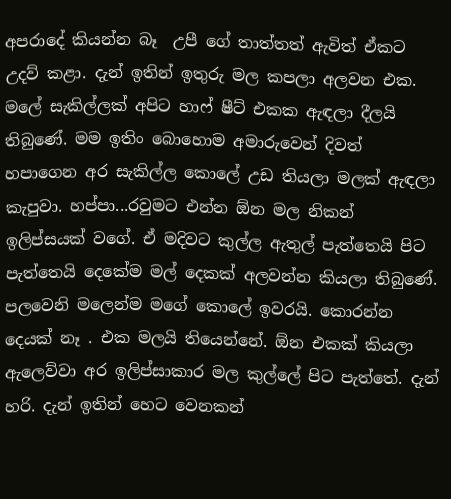අපරාදේ කියන්න බෑ  උපී ගේ තාත්තත් ඇවිත් ඒකට  උදව් කළා. දැන් ඉතින් ඉතුරු මල කපලා අලවන එක. මලේ සැකිල්ලක් අපිට හාෆ් ෂීට් එකක ඇඳලා දීලයි තිබුණේ. මම ඉතිං බොහොම අමාරුවෙන් දිවත් හපාගෙන අර සැකිල්ල කොලේ උඩ තියලා මලක් ඇඳලා කැපුවා. හප්පා...රවුමට එන්න ඕන මල නිකන් ඉලිප්සයක් වගේ. ඒ මදිවට කුල්ල ඇතුල් පැත්තෙයි පිට පැත්තෙයි දෙකේම මල් දෙකක් අලවන්න කියලා තිබුණේ. පලවෙනි මලෙන්ම මගේ කොලේ ඉවරයි. කොරන්න දෙයක් නෑ . එක මලයි තියෙන්නේ. ඕන එකක් කියලා ඇලෙව්වා අර ඉලිප්සාකාර මල කුල්ලේ පිට පැත්තේ. දැන් හරි. දැන් ඉතින් හෙට වෙනකන්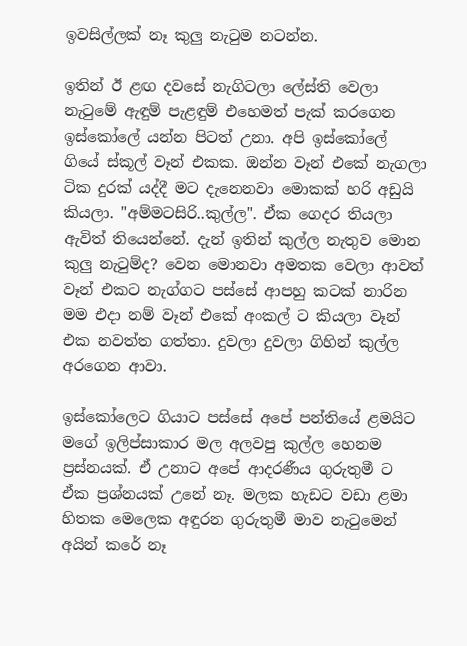ඉවසිල්ලක් නෑ කුලු නැටුම නටන්න.

ඉතින් ඊ ළඟ දවසේ නැගිටලා ලේස්ති වෙලා නැටුමේ ඇඳුම් පැළඳුම් එහෙමත් පැක් කරගෙන ඉස්කෝලේ යන්න පිටත් උනා. අපි ඉස්කෝලේ ගියේ ස්කූල් වෑන් එකක. ඔන්න වෑන් එකේ නැගලා ටික දුරක් යද්දී මට දැනෙනවා මොකක් හරි අඩුයි කියලා. "අම්මටසිරි..කුල්ල". ඒක ගෙදර තියලා ඇවිත් තියෙන්නේ. දැන් ඉතින් කුල්ල නැතුව මොන කුලු නැටුම්ද? වෙන මොනවා අමතක වෙලා ආවත් වෑන් එකට නැග්ගට පස්සේ ආපහු කටක් නාරින මම එදා නම් වෑන් එකේ අංකල් ට කියලා වෑන් එක නවත්ත ගත්තා. දුවලා දුවලා ගිහින් කුල්ල අරගෙන ආවා.

ඉස්කෝලෙට ගියාට පස්සේ අපේ පන්තියේ ළමයිට මගේ ඉලිප්සාකාර මල අලවපු කුල්ල හෙනම ප්‍රස්නයක්. ඒ උනාට අපේ ආදරණීය ගුරුතුමී ට ඒක ප්‍රශ්නයක් උනේ නෑ. මලක හැඩට වඩා ළමා හිතක මෙලෙක අඳුරන ගුරුතුමී මාව නැටුමෙන් අයින් කරේ නෑ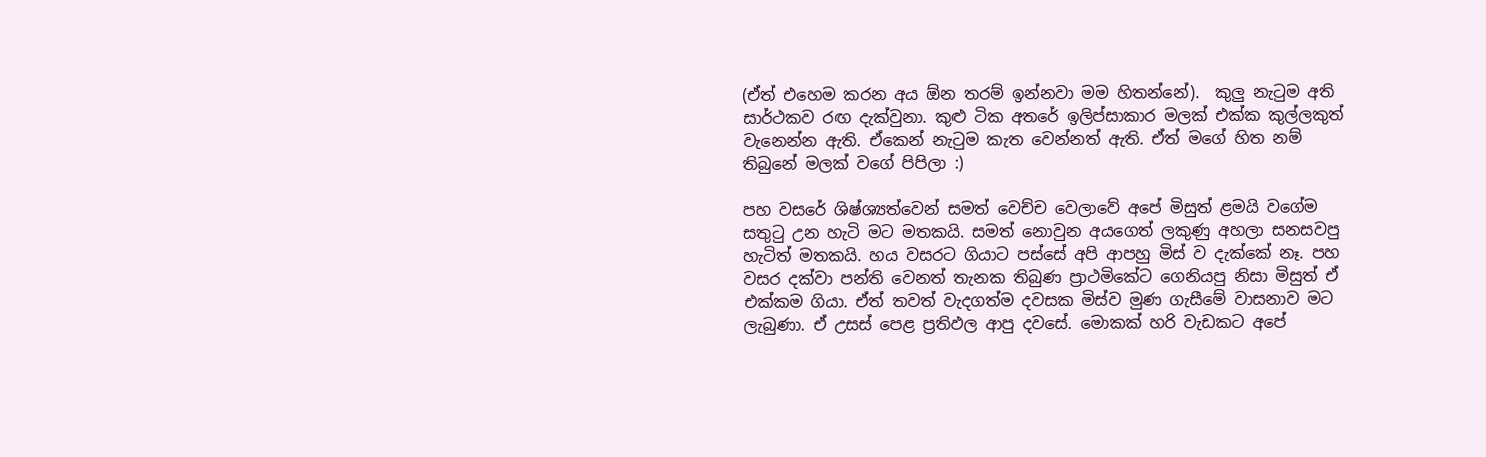(ඒත් එහෙම කරන අය ඕන තරම් ඉන්නවා මම හිතන්නේ).  කුලු නැටුම අති සාර්ථකව රඟ දැක්වුනා. කුළු ටික අතරේ ඉලිප්සාකාර මලක් එක්ක කුල්ලකුත් වැනෙන්න ඇති. ඒකෙන් නැටුම කැත වෙන්නත් ඇති. ඒත් මගේ හිත නම් තිබුනේ මලක් වගේ පිපිලා :)

පහ වසරේ ශිෂ්ශ්‍යත්වෙන් සමත් වෙච්ච වෙලාවේ අපේ මිසුත් ළමයි වගේම සතුටු උන හැටි මට මතකයි. සමත් නොවුන අයගෙත් ලකුණු අහලා සනසවපු හැටිත් මතකයි. හය වසරට ගියාට පස්සේ අපි ආපහු මිස් ව දැක්කේ නෑ. පහ වසර දක්වා පන්ති වෙනත් තැනක තිබුණ ප්‍රාථමිකේට ගෙනියපු නිසා මිසුත් ඒ එක්කම ගියා. ඒත් තවත් වැදගත්ම දවසක මිස්ව මුණ ගැසීමේ වාසනාව මට ලැබුණා. ඒ උසස් පෙළ ප්‍රතිඵල ආපු දවසේ. මොකක් හරි වැඩකට අපේ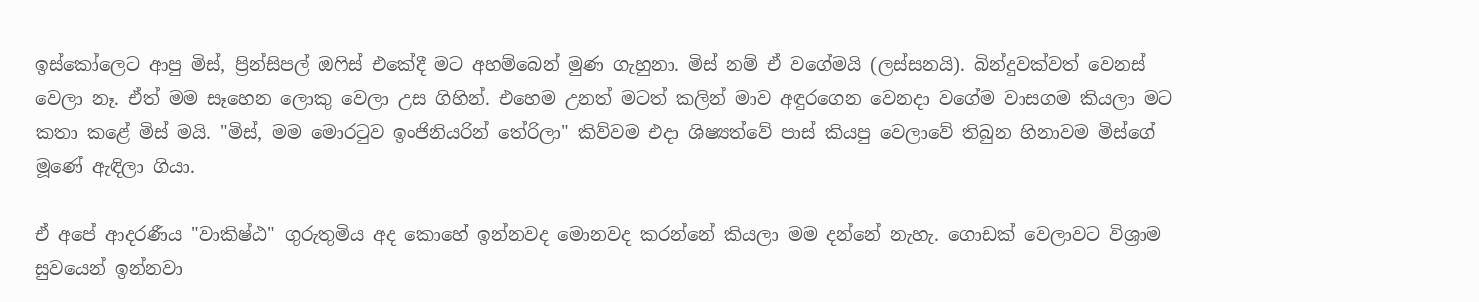ඉස්කෝලෙට ආපු මිස්, ප්‍රින්සිපල් ඔෆිස් එකේදී මට අහම්බෙන් මුණ ගැහුනා. මිස් නම් ඒ වගේමයි (ලස්සනයි). බින්දුවක්වත් වෙනස් වෙලා නෑ. ඒත් මම සෑහෙන ලොකු වෙලා උස ගිහින්. එහෙම උනත් මටත් කලින් මාව අඳුරගෙන වෙනදා වගේම වාසගම කියලා මට කතා කළේ මිස් මයි. "මිස්, මම මොරටුව ඉංජිනියරින් තේරිලා" කිව්වම එදා ශිෂ්‍යත්වේ පාස් කියපු වෙලාවේ තිබුන හිනාවම මිස්ගේ මූණේ ඇඳිලා ගියා.

ඒ අපේ ආදරණීය "වාකිෂ්ඨ" ගුරුතුමිය අද කොහේ ඉන්නවද මොනවද කරන්නේ කියලා මම දන්නේ නැහැ. ගොඩක් වෙලාවට විශ්‍රාම සුවයෙන් ඉන්නවා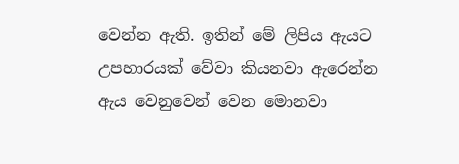වෙන්න ඇති. ඉතින් මේ ලිපිය ඇයට උපහාරයක් වේවා කියනවා ඇරෙන්න ඇය වෙනුවෙන් වෙන මොනවා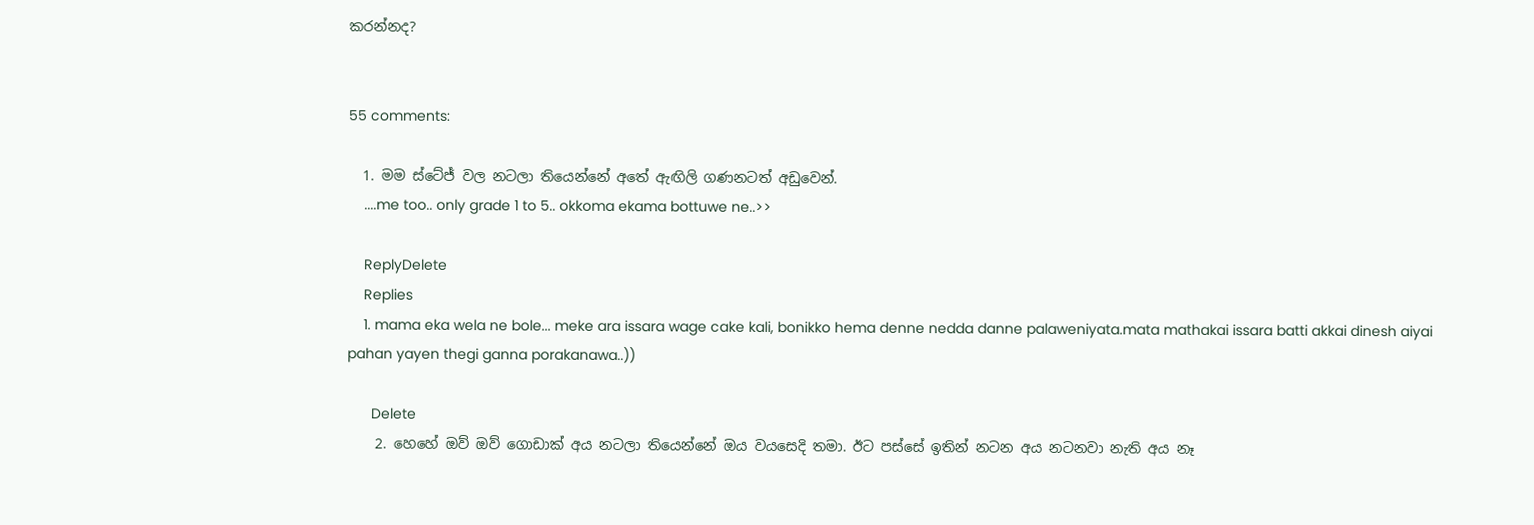කරන්නද?


55 comments:

  1. මම ස්ටේජ් වල නටලා තියෙන්නේ අතේ ඇඟිලි ගණනටත් අඩුවෙන්.
    ....me too.. only grade 1 to 5.. okkoma ekama bottuwe ne..>>

    ReplyDelete
    Replies
    1. mama eka wela ne bole... meke ara issara wage cake kali, bonikko hema denne nedda danne palaweniyata.mata mathakai issara batti akkai dinesh aiyai pahan yayen thegi ganna porakanawa..))

      Delete
    2. හෙහේ ඔව් ඔව් ගොඩාක් අය නටලා තියෙන්නේ ඔය වයසෙදි තමා. ඊට පස්සේ ඉතින් නටන අය නටනවා නැති අය නෑ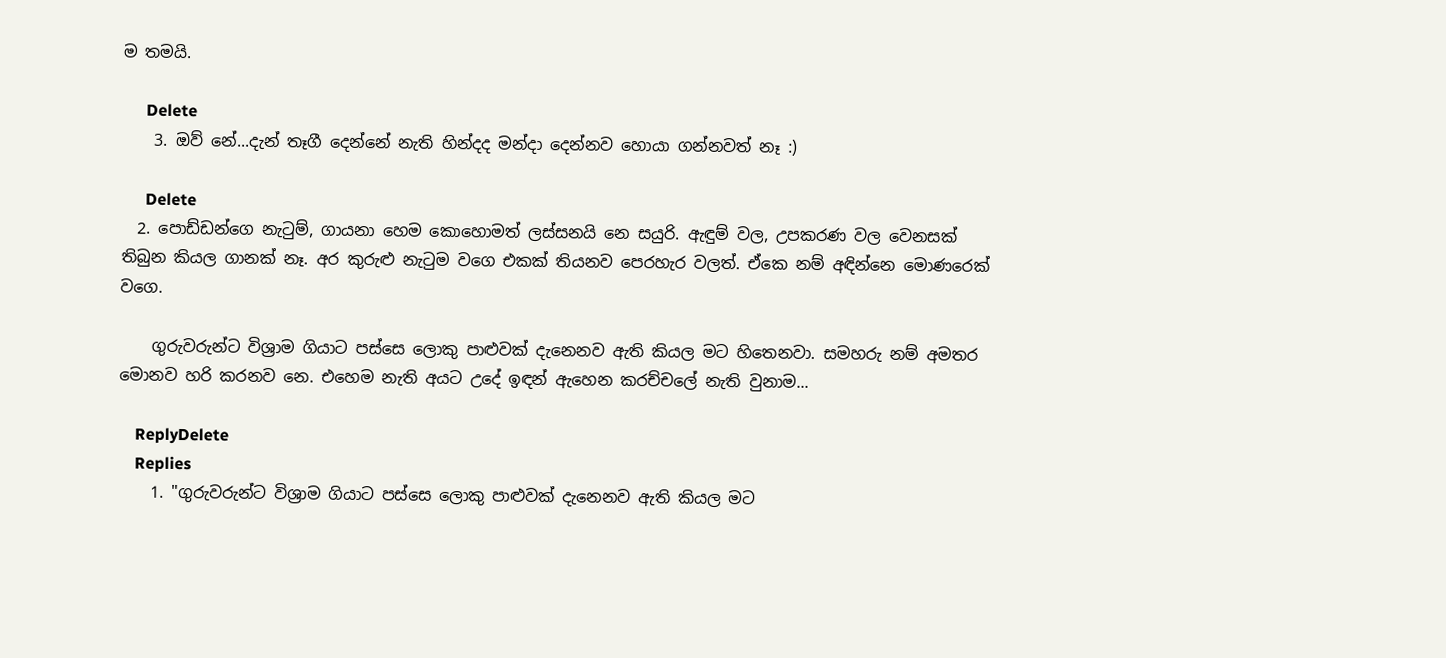ම තමයි.

      Delete
    3. ඔව් නේ...දැන් තෑගී දෙන්නේ නැති හින්දද මන්දා දෙන්නව හොයා ගන්නවත් නෑ :)

      Delete
  2. පොඩ්ඩන්ගෙ නැටුම්, ගායනා හෙම කොහොමත් ලස්සනයි නෙ සයුරි. ඇඳුම් වල, උපකරණ වල වෙනසක් තිබුන කියල ගානක් නෑ. අර කුරුළු නැටුම වගෙ එකක් තියනව පෙරහැර වලත්. ඒකෙ නම් අඳින්නෙ මොණරෙක් වගෙ.

    ගුරුවරුන්ට විශ්‍රාම ගියාට පස්සෙ ලොකු පාළුවක් දැනෙනව ඇති කියල මට හිතෙනවා. සමහරු නම් අමතර මොනව හරි කරනව නෙ. එහෙම නැති අයට උදේ ඉඳන් ඇහෙන කරච්චලේ නැති වුනාම...

    ReplyDelete
    Replies
    1. "ගුරුවරුන්ට විශ්‍රාම ගියාට පස්සෙ ලොකු පාළුවක් දැනෙනව ඇති කියල මට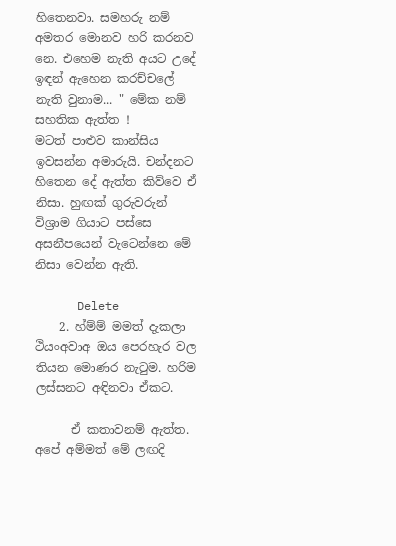හිතෙනවා. සමහරු නම් අමතර මොනව හරි කරනව නෙ. එහෙම නැති අයට උදේ ඉඳන් ඇහෙන කරච්චලේ නැති වුනාම... " මේක නම් සහතික ඇත්ත ! මටත් ‍පාළුව කාන්සිය ඉවසන්න අමාරුයි. චන්දනට හිතෙන දේ ඇත්ත කිව්වෙ ඒ නිසා. හුඟක් ගුරුවරුන් විශ්‍රාම ගියාට පස්සෙ අසනීපයෙන් වැටෙන්නෙ මේ නිසා වෙන්න ඇති.

      Delete
    2. හ්ම්ම් මමත් දැකලා ථියංඅවාඅ ඔය පෙරහැර වල තියන මොණර නැටුම. හරිම ලස්සනට අඳිනවා ඒකට.

      ඒ කතාවනම් ඇත්ත. අපේ අම්මත් මේ ලඟදි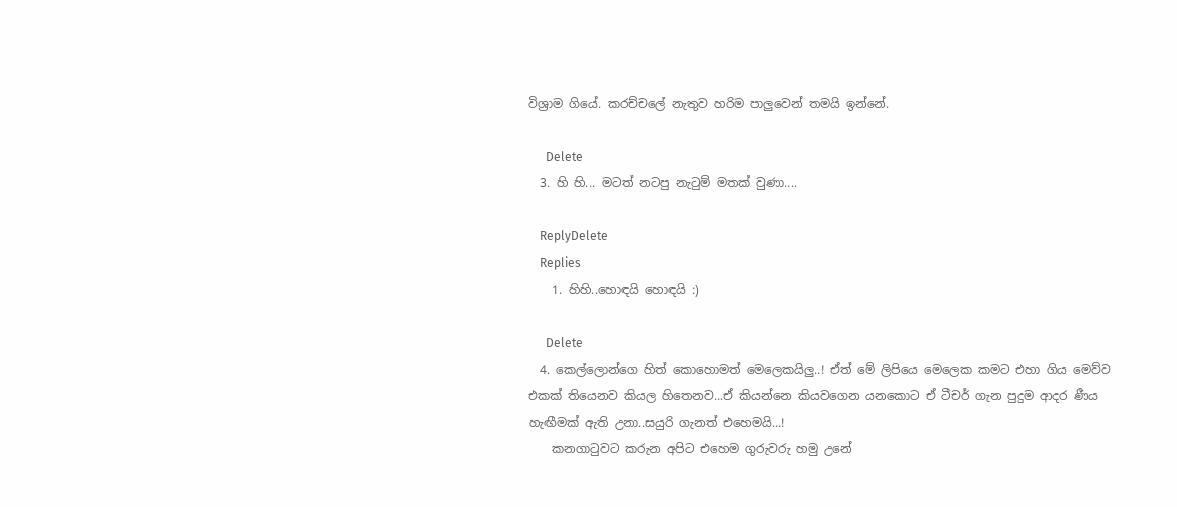විශ්‍රාම ගියේ. කරච්චලේ නැතුව හරිම පාලුවෙන් තමයි ඉන්නේ.

      Delete
  3. හි හි... මටත් නටපු නැටුම් මතක් වුණා....

    ReplyDelete
    Replies
    1. හිහි..හොඳයි හොඳයි :)

      Delete
  4. කෙල්ලොන්ගෙ හිත් කොහොමත් මෙලෙකයිලු..! ඒත් මේ ලිපියෙ මෙලෙක කමට එහා ගිය මෙව්ව එකක් තියෙනව කියල හිතෙනව...ඒ කියන්නෙ කියවගෙන යනකොට ඒ ටීචර් ගැන පුදුම ආදර ණීය හැඟීමක් ඇති උනා..සයුරි ගැනත් එහෙමයි...!
    කනගා‍ටුවට කරුන අපිට එහෙම ගුරුවරු හමු උනේ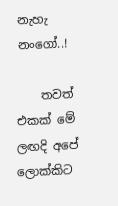නැහැ නංගෝ..!

    තවත් එකක් මේ ලඟදි අපේ ලොක්කිට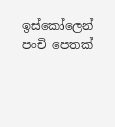ඉස්කෝලෙන් පංචි පෙතක්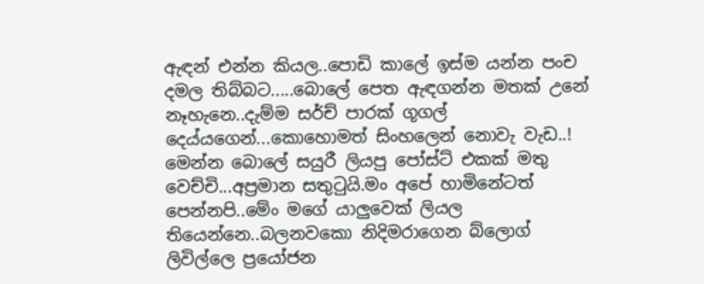ඇඳන් එන්න කියල..පොඩි කාලේ ඉස්ම යන්න පංච දමල තිබ්බට.....බොලේ පෙත ඇඳගන්න මතක් උනේ නෑහැනෙ..දැම්ම සර්ච් පාරක් ගූගල් දෙය්යගෙන්...කොහොමත් සිංහලෙන් නොවැ වැඩ..! මෙන්න බොලේ සයුරී ලියපු පෝස්ට් එකක් මතු වෙච්චි...අප්‍රමාන සතු‍ටුයි.මං අපේ හාමිනේටත් පෙන්නපි..මේං මගේ යාලුවෙක් ලියල තියෙන්නෙ..බලනවකො නිදිමරාගෙන බ්ලොග් ලිවිල්ලෙ ප්‍රයෝජන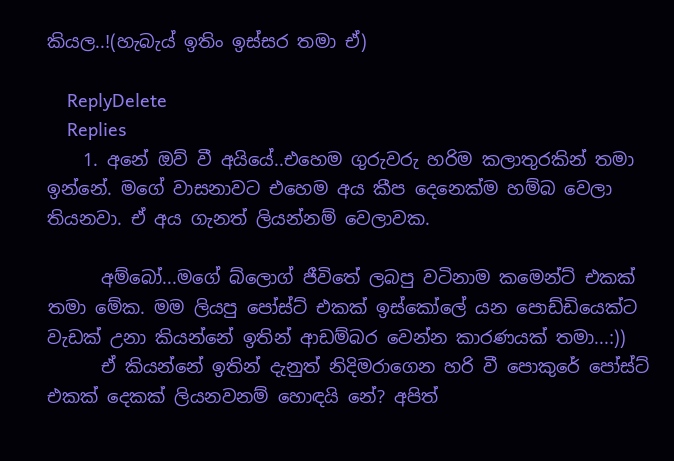කියල..!(හැබැය් ඉතිං ඉස්සර තමා ඒ)

    ReplyDelete
    Replies
    1. අනේ ඔව් වී අයියේ..එහෙම ගුරුවරු හරිම කලාතුරකින් තමා ඉන්නේ. මගේ වාසනාවට එහෙම අය කීප දෙනෙක්ම හම්බ වෙලා තියනවා. ඒ අය ගැනත් ලියන්නම් වෙලාවක.

      අම්බෝ...මගේ බ්ලොග් ජීවිතේ ලබපු වටිනාම කමෙන්ට් එකක් තමා මේක. මම ලියපු පෝස්ට් එකක් ඉස්කෝලේ යන පොඩ්ඩියෙක්ට වැඩක් උනා කියන්නේ ඉතින් ආඩම්බර වෙන්න කාරණයක් තමා...:))
      ඒ කියන්නේ ඉතින් දැනුත් නිදිමරාගෙන හරි වී පොකුරේ පෝස්ට් එකක් දෙකක් ලියනවනම් හොඳයි නේ? අපිත්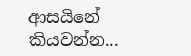ආසයිනේ කියවන්න...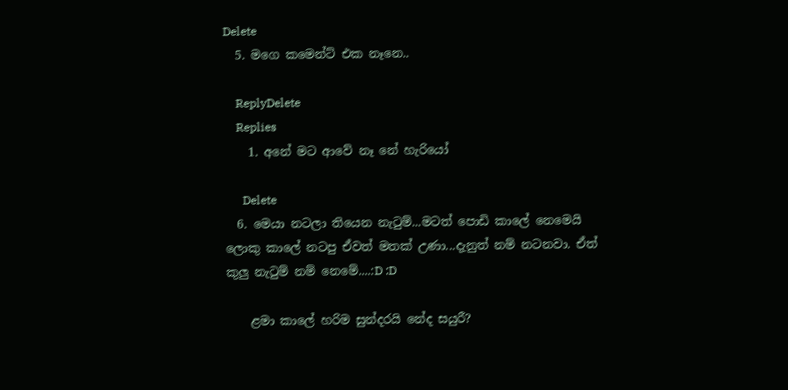Delete
  5. මගෙ කමෙන්ට් එක නෑනෙ..

    ReplyDelete
    Replies
    1. අනේ මට ආවේ නෑ නේ හැරියෝ

      Delete
  6. මෙයා නටලා තියෙන නැටුම්...මටත් පොඩි කාලේ නෙමෙයි ලොකු කාලේ නටපු ඒවත් මතක් උණා...දැනුත් නම් නටනවා. ඒත් කුලු නැටුම් නම් නෙමේ....:D :D

    ළමා කාලේ හරිම සුන්දරයි නේද සයුරී?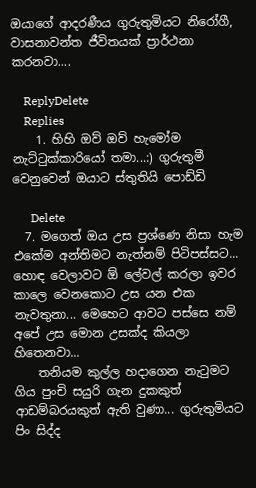ඔයාගේ ආදරණීය ගුරුතුමියට නිරෝගී, වාසනාවන්ත ජීවිතයක් ප්‍රාර්ථනා කරනවා....

    ReplyDelete
    Replies
    1. හිහි ඔව් ඔව් හැමෝම නැට්ටුක්කාරියෝ තමා...:) ගුරුතුමී වෙනුවෙන් ඔයාට ස්තුතියි පොඩ්ඩි

      Delete
  7. මගෙත් ඔය උස ප්‍රශ්ණෙ නිසා හැම එකේම අන්තිමට නැත්නම් පිටිපස්සට... හොඳ වෙලාවට ඕ ලේවල් කරලා ඉවර කාලෙ වෙනකොට උස යන එක නැවතුනා... මෙහෙට ආවට පස්සෙ නම් අපේ උස මොන උසක්ද කියලා හිතෙනවා...
    තනියම කුල්ල හදාගෙන නැටුමට ගිය පුංචි සයුරි ගැන දුකකුත් ආඩම්බරයකුත් ඇති වුණා... ගුරුතුමියට පිං සිද්ද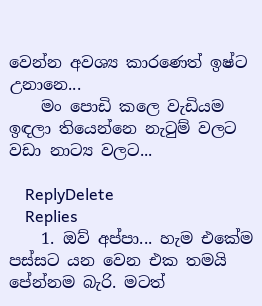වෙන්න අවශ්‍ය කාරණෙත් ඉෂ්ට උනානෙ...
    මං පොඩි කලෙ වැඩියම ඉඳලා තියෙන්නෙ නැටුම් වලට වඩා නාට්‍ය වලට...

    ReplyDelete
    Replies
    1. ඔව් අප්පා... හැම එකේම පස්සට යන වෙන එක තමයි පේන්නම බැරි. මටත්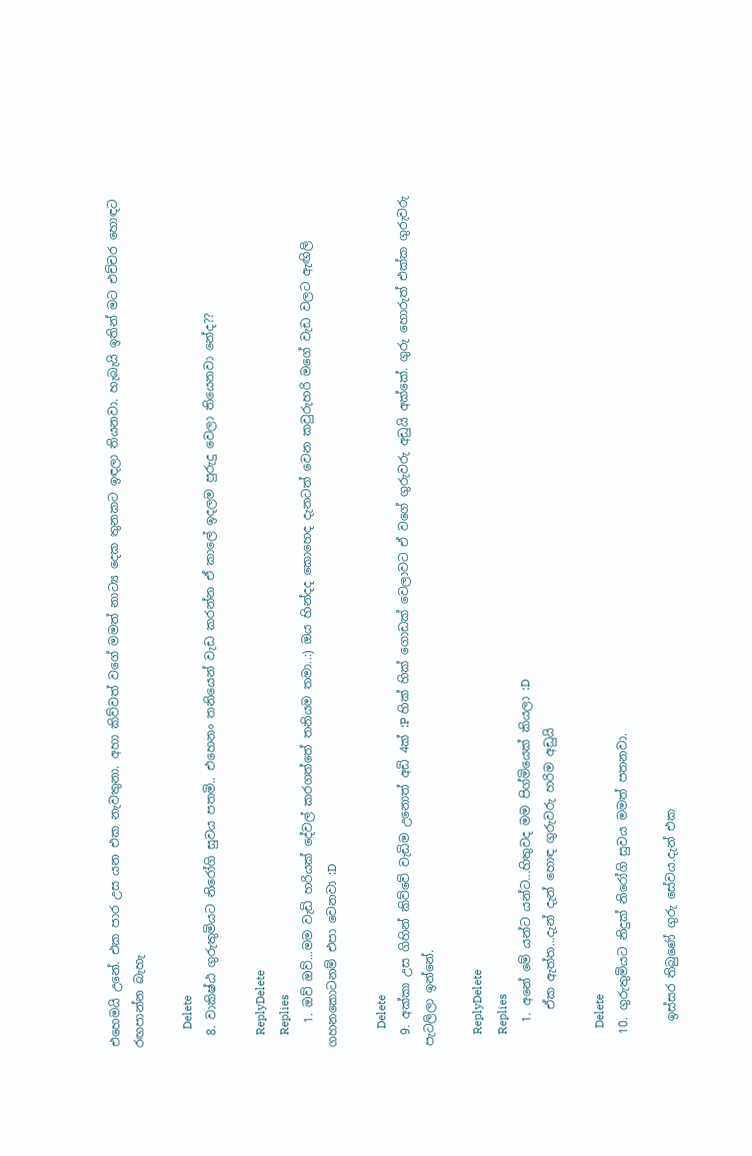එහෙමයි උනේ. එක පාර උස යන එක නැවතුනා. අහා කිව්වත් වගේ මමත් නාට්‍ය දෙක තුනකට ඉඳලා තියනවා. හැබැයි ඉතින් මට එච්චර හොඳට රඟපාන්න බැහැ

      Delete
  8. වාකිෂ්ඨ ගුරුතුමියට නිරෝගි සුවය පතමි.. එහෙනං තනියෙන් වැඩ කරන්න ඒ කාලේ ඉදලම පුරුදු වෙලා තියෙනවා නේද??

    ReplyDelete
    Replies
    1. ඔව් ඔව්...මම වැඩි හරියක් දේවල් කරගත්තේ තනියම තමා..:) ඔය හින්දද කොහෙද දැනටත් වෙන කවුරුහරි මගේ වැඩ වලට ඇඟිලි ගහනකොටනම් එපා වෙනවා :D

      Delete
  9. අක්කා උස ගිහින් කිව්වේ වැඩිම උනොත් අඩි 4ක් :P හික් හික් ගොඩක් වෙලාවට ඒ වගේ ගුරුවරු අඩුයි අක්කේ. ගුරු හොරුත් එක්ක ගුරුවරු පැටලිලා ඉන්නේ.

    ReplyDelete
    Replies
    1. අනේ මේ යන්ට යන්ට...හිතුවද මම පිග්මියෙක් කියලා :D
      ඒක ඇත්ත...දැන් දැන් හොඳ ගුරුවරු හරිම අඩුයි

      Delete
  10. ගුරුතුමියට නිදුක් නිරෝගි සුවය මමත් පතනවා.

    ඉස්සර තිබුණේ ගුරු සේවය.දැන් එක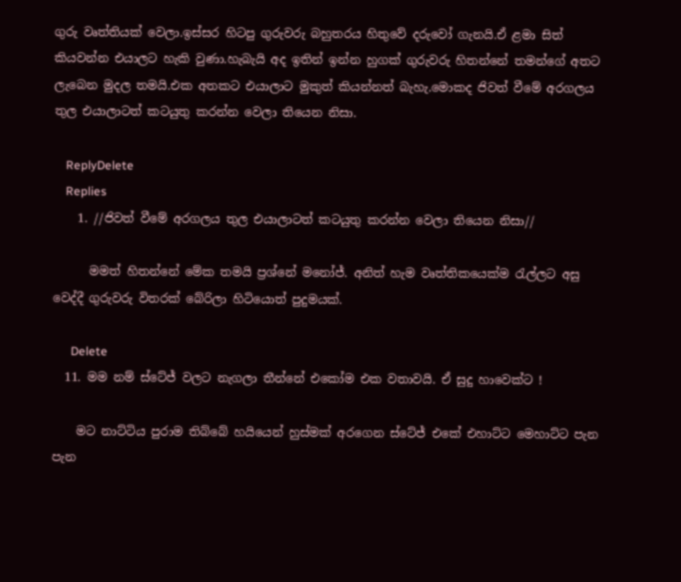ගුරු වෘත්තියක් වෙලා.ඉස්සර හිටපු ගුරුවරු බහුතරය හිතුවේ දරුවෝ ගැනයි.ඒ ළමා සිත් කියවන්න එයාලට හැකි වුණා.හැබැයි අද ඉතින් ඉන්න හුගක් ගුරුවරු හිතන්නේ තමන්ගේ අතට ලැබෙන මුදල තමයි.එක අතකට එයාලාට මුකුත් කියන්නත් බැහැ.මොකද ජිවත් වීමේ අරගලය තුල එයාලාටත් කටයුතු කරන්න වෙලා තියෙන නිසා.

    ReplyDelete
    Replies
    1. //ජිවත් වීමේ අරගලය තුල එයාලාටත් කටයුතු කරන්න වෙලා තියෙන නිසා//

      මමත් හිතන්නේ මේක තමයි ප්‍රශ්නේ මනෝජ්. අනිත් හැම වෘත්තිකයෙක්ම රැල්ලට අසු වෙද්දී ගුරුවරු විතරක් බේරිලා හිටියොත් පුදුමයක්.

      Delete
  11. මම නම් ස්ටේජ් වලට නැගලා තීන්නේ එකෝම එක වතාවයි. ඒ සුදු හාවෙක්ට !

    මට නාට්ටිය පුරාම තිබ්බේ හයියෙන් හුස්මක් අරගෙන ස්ටේජ් එකේ එහාට්ට මෙහාට්ට පැන පැන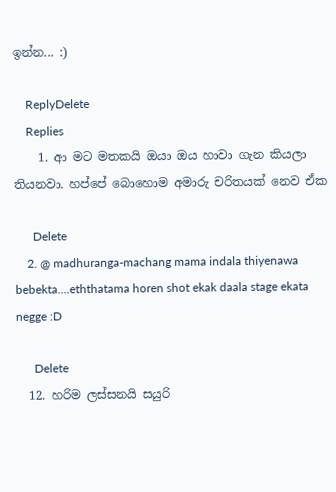ඉන්න... :)

    ReplyDelete
    Replies
    1. ආ මට මතකයි ඔයා ඔය හාවා ගැන කියලා තියනවා. හප්පේ බොහොම අමාරු චරිතයක් නෙව ඒක

      Delete
    2. @ madhuranga-machang mama indala thiyenawa bebekta....eththatama horen shot ekak daala stage ekata negge :D

      Delete
  12. හරිම ලස්සනයි සයුරි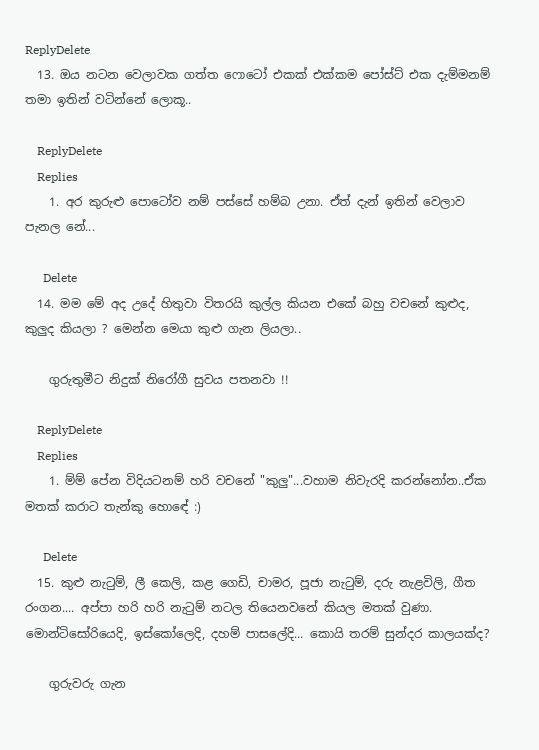ReplyDelete
  13. ඔය නටන වෙලාවක ගත්ත ෆොටෝ එකක් එක්කම පෝස්ට් එක දැම්මනම් තමා ඉතින් වටින්නේ ලොකූ..

    ReplyDelete
    Replies
    1. අර කුරුළු පොටෝව නම් පස්සේ හම්බ උනා. ඒත් දැන් ඉතින් වෙලාව පැනල නේ...

      Delete
  14. මම මේ අද උදේ හිතුවා විතරයි කුල්ල කියන එකේ බහු වචනේ කුළුද, කුලුද කියලා ? මෙන්න මෙයා කුළු ගැන ලියලා..

    ගුරුතුමීට නිදුක් නිරෝගී සුවය පතනවා !!

    ReplyDelete
    Replies
    1. ම්ම් පේන විදියටනම් හරි වචනේ "කුලු"...වහාම නිවැරදි කරන්නෝන..ඒක මතක් කරාට තැන්කු හොඳේ :)

      Delete
  15. කුළු නැටුම්, ලී කෙලි, කළ ගෙඩි, චාමර, පූජා නැටුම්, දරු නැළවිලි, ගීත රංගන.... අප්පා හරි හරි නැටුම් නටල තියෙනවනේ කියල මතක් වුණා. මොන්ටිසෝරියෙදි, ඉස්කෝලෙදි, දහම් පාසලේදි... කොයි තරම් සුන්දර කාලයක්ද?

    ගුරුවරු ගැන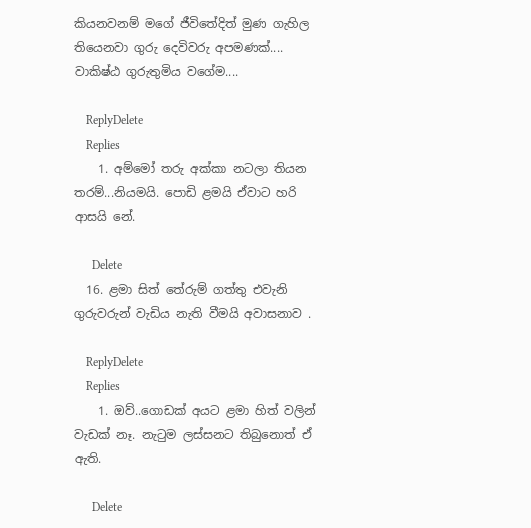කියනවනම් මගේ ජීවිතේදිත් මුණ ගැහිල තියෙනවා ගුරු දෙවිවරු අපමණක්.... වාකිෂ්ඨ ගුරුතුමිය වගේම....

    ReplyDelete
    Replies
    1. අම්මෝ තරු අක්කා නටලා තියන තරම්...නියමයි. පොඩි ළමයි ඒවාට හරි ආසයි නේ.

      Delete
  16. ළමා සිත් තේරුම් ගත්තු එවැනි ගුරුවරුන් වැඩිය නැති වීමයි අවාසනාව .

    ReplyDelete
    Replies
    1. ඔව්..ගොඩක් අයට ළමා හිත් වලින් වැඩක් නෑ. නැටුම ලස්සනට තිබුනොත් ඒ ඇති.

      Delete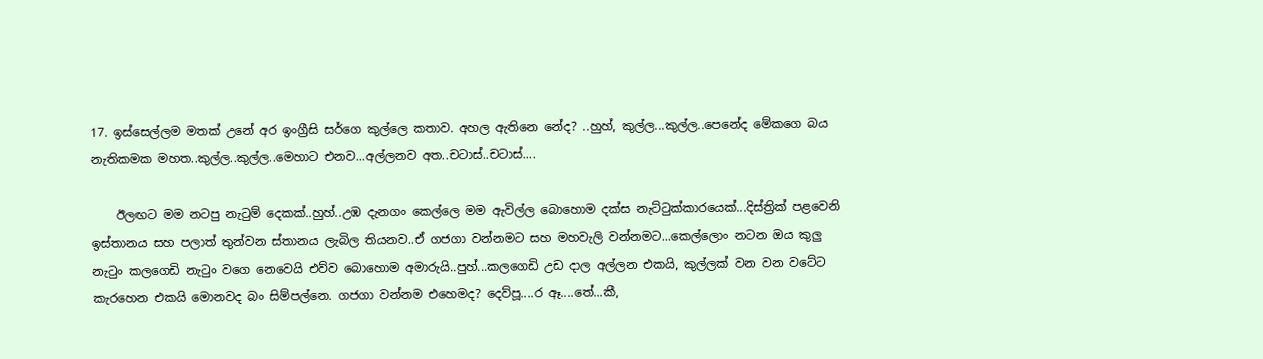17. ඉස්සෙල්ලම මතක් උනේ අර ඉංග්‍රීසි සර්ගෙ කුල්ලෙ කතාව. අහල ඇතිනෙ නේද? ..හුහ්, කුල්ල...කුල්ල..පෙනේද මේකගෙ බය නැතිකමක මහත..කුල්ල..කුල්ල..මෙහාට එනව...අල්ලනව අත..චටාස්..චටාස්....

    ඊලඟට මම නටපු නැටුම් දෙකක්..හුහ්..උඹ දැනගං කෙල්ලෙ මම ඇවිල්ල බොහොම දක්ස නැට්ටුක්කාරයෙක්...දිස්ත්‍රික් පළවෙනි ඉස්තානය සහ පලාත් තුන්වන ස්තානය ලැබිල තියනව..ඒ ගජගා වන්නමට සහ මහවැලි වන්නමට...කෙල්ලොං නටන ඔය කුලු නැටුං කලගෙඩි නැටුං වගෙ නෙවෙයි එව්ව බොහොම අමාරුයි..පුහ්...කලගෙඩි උඩ දාල අල්ලන එකයි, කුල්ලක් වන වන වටේට කැරහෙන එකයි මොනවද බං සිම්පල්නෙ. ගජගා වන්නම එහෙමද? දෙව්පූ....ර ඈ....තේ...කී,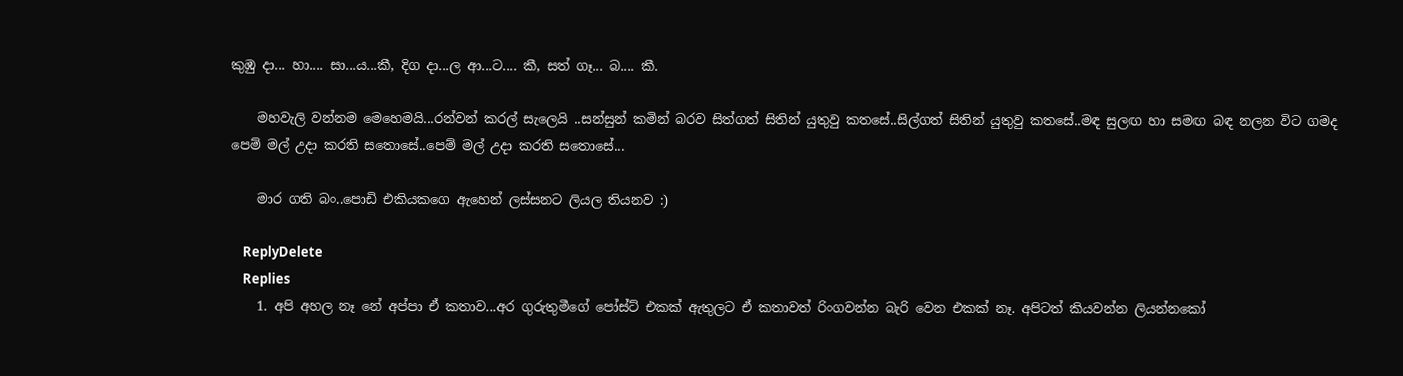කුඹු දා... හා.... සා...ය...කී, දිග දා...ල ආ...ට.... කී, සත් ගෑ... බ.... කී.

    මහවැලි වන්නම මෙහෙමයි...රන්වන් කරල් සැලෙයි ..සන්සුන් කමින් බරව සිත්ගත් සිතින් යුතුවු කතසේ..සිල්ගත් සිතින් යුතුවු කතසේ..මඳ සුලඟ හා සමඟ බඳ නලන විට ගමද පෙම් මල් උදා කරති සතොසේ..පෙම් මල් උදා කරති සතොසේ...

    මාර ගති බං..පොඩි එකියකගෙ ඇහෙන් ලස්සනට ලියල තියනව :)

    ReplyDelete
    Replies
    1. අපි අහල නෑ නේ අප්පා ඒ කතාව...අර ගුරුතුමීගේ පෝස්ට් එකක් ඇතුලට ඒ කතාවත් රිංගවන්න බැරි වෙන එකක් නෑ. අපිටත් කියවන්න ලියන්නකෝ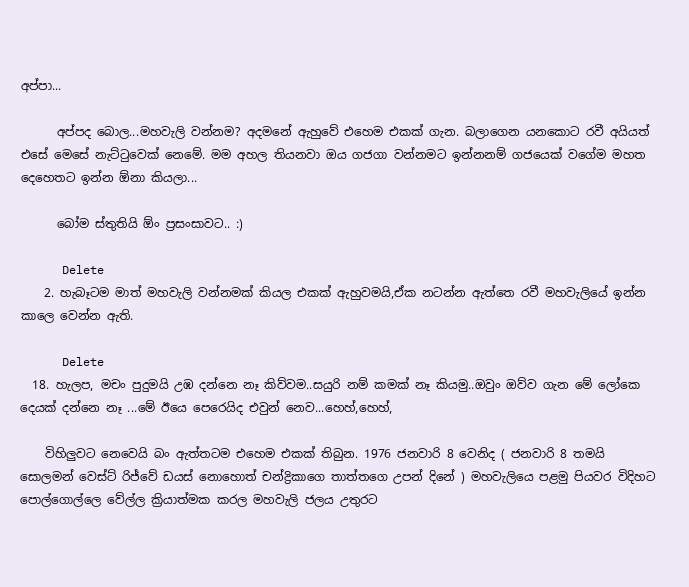අප්පා...

      අප්පද බොල...මහවැලි වන්නම? අදමනේ ඇහුවේ එහෙම එකක් ගැන. බලාගෙන යනකොට රවී අයියත් එසේ මෙසේ නැට්ටුවෙක් නෙමේ. මම අහල තියනවා ඔය ගජගා වන්නමට ඉන්නනම් ගජයෙක් වගේම මහත දෙහෙතට ඉන්න ඕනා කියලා...

      බෝම ස්තුතියි ඕං ප්‍රසංසාවට.. :)

      Delete
    2. හැබෑටම මාත් මහවැලි වන්නමක් කියල එකක් ඇහුවමයි,ඒක නටන්න ඇත්තෙ රවී මහවැලියේ ඉන්න කාලෙ වෙන්න ඇති.

      Delete
  18. හැලප, මචං පුදුමයි උඹ දන්නෙ නෑ කිව්වම..සයුරි නම් කමක් නෑ කියමු..ඔවුං ඔව්ව ගැන මේ ලෝකෙ දෙයක් දන්නෙ නෑ ...මේ ඊයෙ පෙරෙයිද එවුන් නෙව...හෙහ්,හෙහ්,

    විහිලුවට නෙවෙයි බං ඇත්තටම එහෙම එකක් තිබුන. 1976 ජනවාරි 8 වෙනිද ( ජනවාරි 8 තමයි සොලමන් වෙස්ට් රිජ්වේ ඩයස් නොහොත් චන්ද්‍රිකාගෙ තාත්තගෙ උපන් දිනේ ) මහවැලියෙ පළමු පියවර විදිහට පොල්ගොල්ලෙ වේල්ල ක්‍රියාත්මක කරල මහවැලි ජලය උතුරට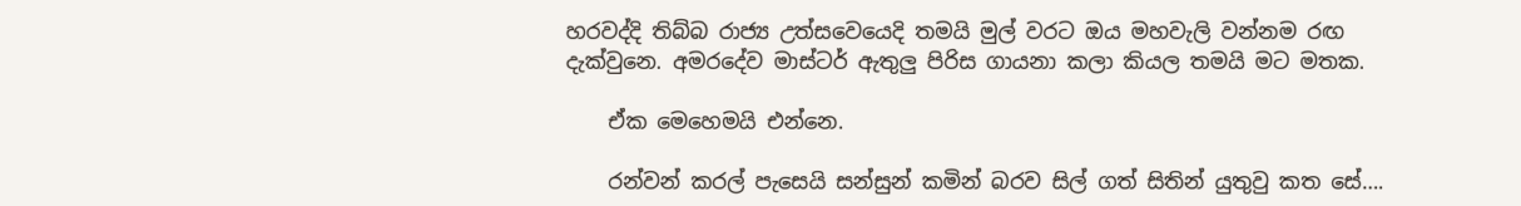හරවද්දි තිබ්බ රාජ්‍ය උත්සවෙයෙදි තමයි මුල් වරට ඔය මහවැලි වන්නම රඟ දැක්වුනෙ. අමරදේව මාස්ටර් ඇතුලු පිරිස ගායනා කලා කියල තමයි මට මතක.

    ඒක මෙහෙමයි එන්නෙ.

    රන්වන් කරල් පැසෙයි සන්සුන් කමින් බරව සිල් ගත් සිතින් යුතුවු කත සේ….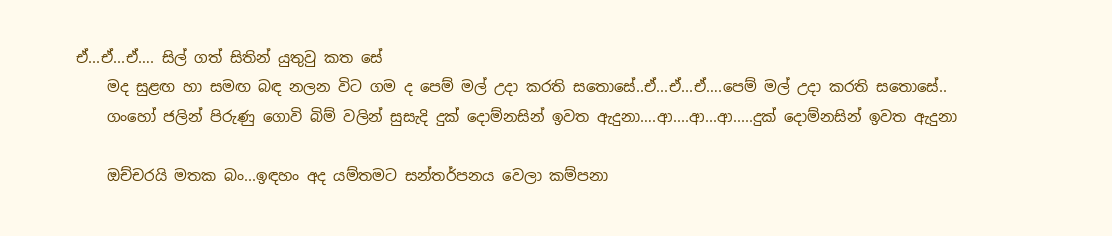ඒ...ඒ...ඒ…. සිල් ගත් සිතින් යුතුවු කත සේ
    මද සුළඟ හා සමඟ බඳ නලන විට ගම ද පෙම් මල් උදා කරති සතොසේ..ඒ...ඒ...ඒ….පෙම් මල් උදා කරති සතොසේ..
    ගංහෝ ජලින් පිරුණු ගොවි බිම් වලින් සුසැදි දුක් දොම්නසින් ඉවත ඇදුනා….ආ....ආ...ආ.....දුක් දොම්නසින් ඉවත ඇදුනා

    ඔච්චරයි මතක බං...ඉඳහං අද යම්තමට සන්තර්පනය වෙලා කම්පනා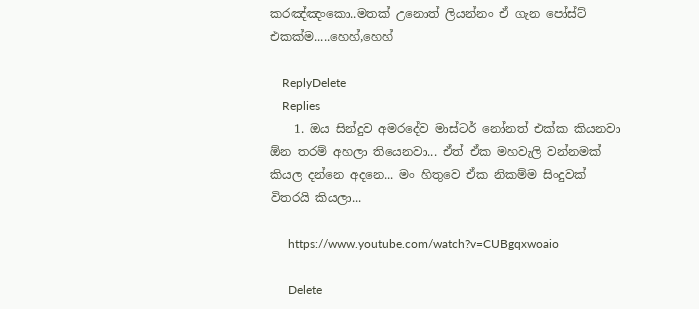කරඤ්ඤංකො..මතක් උනොත් ලියන්නං ඒ ගැන පෝස්ට් එකක්ම.....හෙහ්,හෙහ්

    ReplyDelete
    Replies
    1. ඔය සින්දුව අමරදේව මාස්ටර් නෝනත් එක්ක කියනවා ඕන තරම් අහලා තියෙනවා... ඒත් ඒක මහවැලි වන්නමක් කියල දන්නෙ අදනෙ... මං හිතුවෙ ඒක නිකම්ම සිංදුවක් විතරයි කියලා...

      https://www.youtube.com/watch?v=CUBgqxwoaio

      Delete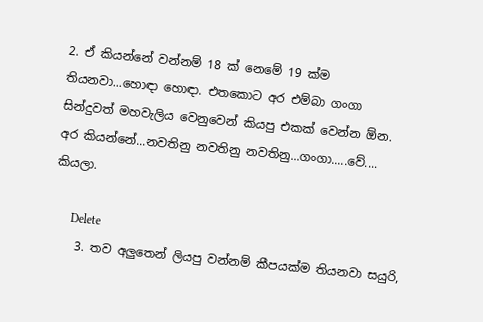2. ඒ කියන්නේ වන්නම් 18 ක් නෙමේ 19 ක්ම තියනවා...හොඳා හොඳා. එතකොට අර එම්බා ගංගා සින්දුවත් මහවැලිය වෙනුවෙන් කියපු එකක් වෙන්න ඕන. අර කියන්නේ...නවතිනු නවතිනු නවතිනු...ගංගා.....වේ.... කියලා.

      Delete
    3. තව අලුතෙන් ලියපු වන්නම් කීපයක්ම තියනවා සයුරි,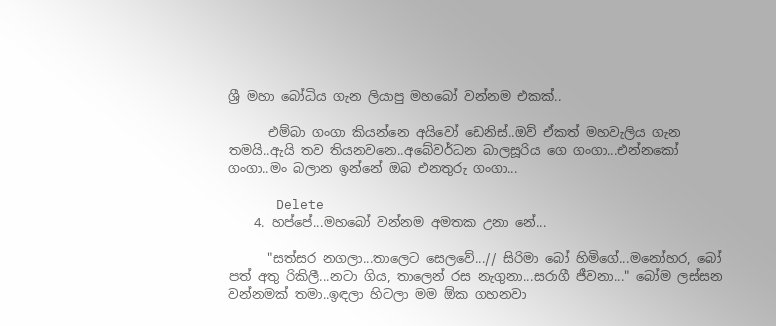ශ්‍රී මහා බෝධිය ගැන ලියාපු මහබෝ වන්නම එකක්..

      එම්බා ගංගා කියන්නෙ අයිවෝ ඩෙනිස්..ඔව් ඒකත් මහවැලිය ගැන තමයි..ඇයි තව තියනවනෙ..අබේවර්ධන බාලසූරිය ගෙ ගංගා...එන්නකෝ ගංගා..මං බලාන ඉන්නේ ඔබ එනතුරු ගංගා...

      Delete
    4. හප්පේ...මහබෝ වන්නම අමතක උනා නේ...

      "සත්සර නගලා...තාලෙට සෙලවේ...// සිරිමා බෝ හිමිගේ...මනෝහර, බෝ පත් අතු රිකිලී...නටා ගිය, තාලෙන් රස නැගුනා...සරාගී ජීවනා..." බෝම ලස්සන වන්නමක් තමා..ඉඳලා හිටලා මම ඕක ගහනවා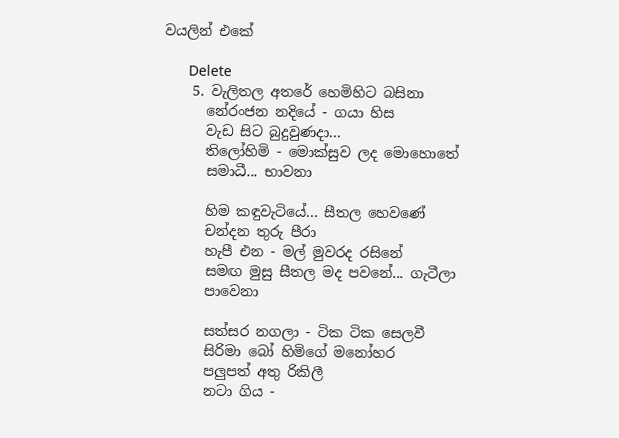වයලින් එකේ

      Delete
    5. වැලිතල අතරේ හෙමිහිට බසිනා
      නේරංජන නදියේ - ගයා හිස
      වැඩ සිට බුදුවුණදා...
      තිලෝහිමි - මොක්සුව ලද මොහොතේ
      සමාධී... භාවනා

      හිම කඳුවැටියේ... සීතල හෙවණේ
      චන්දන තුරු පීරා
      හැපී එන - මල් මුවරද රසිනේ
      සමඟ මුසු සීතල මද පවනේ... ගැටීලා
      පාවෙනා

      සත්සර නගලා - ටික ටික සෙලවී
      සිරිමා බෝ හිමිගේ මනෝහර
      පලුපත් අතු රිකිලී
      නටා ගිය -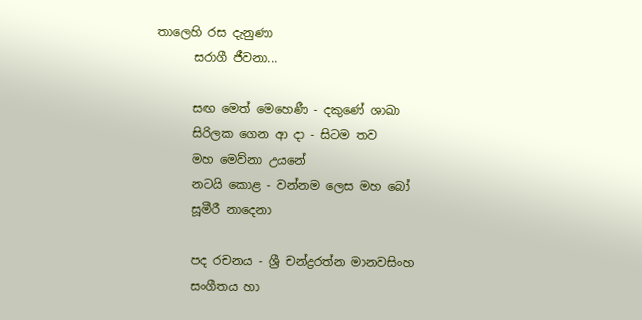තාලෙහි රස දැනුණා
      සරාගී ජීවනා...

      සඟ මෙත් මෙහෙණී - දකුණේ ශාඛා
      සිරිලක ගෙන ආ දා - සිටම තව
      මහ මෙව්නා උයනේ
      නටයි කොළ - වන්නම ලෙස මහ බෝ
      සූමීරී නාදෙනා

      පද රචනය - ශ්‍රී චන්ද්‍රරත්න මානවසිංහ
      සංගීතය හා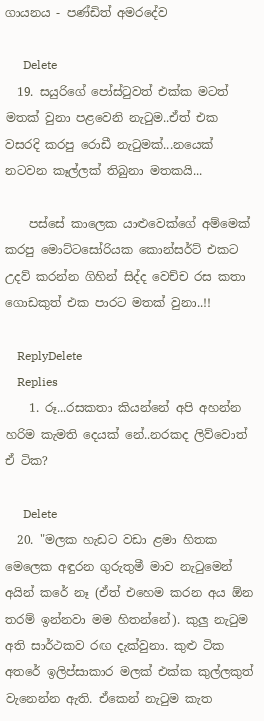ගායනය - පණ්ඩිත් අමරදේව

      Delete
  19. සයුරිගේ පෝස්ටුවත් එක්ක මටත් මතක් වුනා පළවෙනි නැටුම..ඒත් එක වසරදි කරපු රොඩී නැටුමක්...නයෙක් නටවන කෑල්ලක් තිබුනා මතකයි...

    පස්සේ කාලෙක යාළුවෙක්ගේ අම්මෙක් කරපු මොට්ටසෝරියක කොන්සර්ට් එකට උදව් කරන්න ගිහින් සිද්ද වෙච්ච රස කතා ගොඩකුත් එක පාරට මතක් වුනා..!!

    ReplyDelete
    Replies
    1. රූ...රසකතා කියන්නේ අපි අහන්න හරිම කැමති දෙයක් නේ..නරකද ලිව්වොත් ඒ ටික?

      Delete
  20. "මලක හැඩට වඩා ළමා හිතක මෙලෙක අඳුරන ගුරුතුමී මාව නැටුමෙන් අයින් කරේ නෑ (ඒත් එහෙම කරන අය ඕන තරම් ඉන්නවා මම හිතන්නේ). කුලු නැටුම අති සාර්ථකව රඟ දැක්වුනා. කුළු ටික අතරේ ඉලිප්සාකාර මලක් එක්ක කුල්ලකුත් වැනෙන්න ඇති. ඒකෙන් නැටුම කැත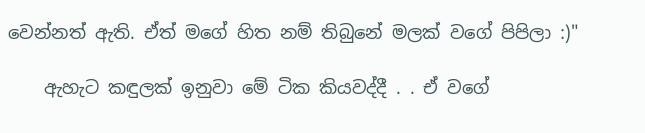වෙන්නත් ඇති. ඒත් මගේ හිත නම් තිබුනේ මලක් වගේ පිපිලා :)"

    ඇහැට කඳුලක් ඉනුවා මේ ටික කියවද්දී . . ඒ වගේ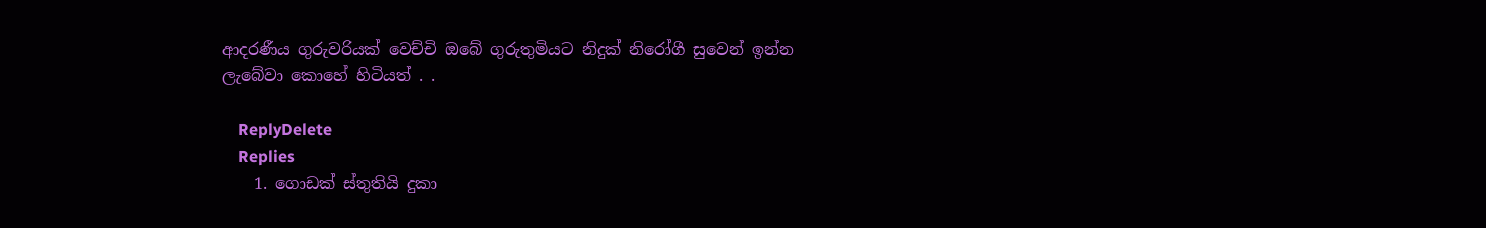ආදරණීය ගුරුවරියක් වෙච්චි ඔබේ ගුරුතුමියට නිදුක් නිරෝගී සුවෙන් ඉන්න ලැබේවා කොහේ හිටියත් . .

    ReplyDelete
    Replies
    1. ගොඩක් ස්තුතියි දුකා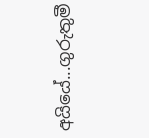අයියේ...ගුරුතුමී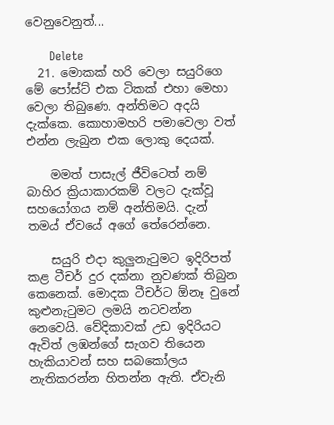වෙනුවෙනුත්...

      Delete
  21. මොකක් හරි වෙලා සයුරිගෙ මේ පෝස්ට් එක ටිකක් එහා මෙහා වෙලා තිබුණෙ. අන්තිමට අදයි දැක්කෙ. කොහාමහරි පමාවෙලා වත් එන්න ලැබුන එක ලොකු දෙයක්.

    මමත් පාසැල් ජීවිටෙත් නම් බාහිර ක්‍රියාකාරකම් වලට දැක්වූ සහයෝගය නම් අන්තිමයි. දැන් තමය් ඒවයේ අගේ තේරෙන්නෙ.

    සයුරි එදා කුලුනැටුමට ඉදිරිපත් කළ ටීචර් දුර දක්නා නුවණක් තිබුන කෙනෙක්. මොදක ටීචර්ට ඕනෑ වුනේ කුළුනැටුමට ලමයි නටවන්න නෙවෙයි. වේදිකාවක් උඩ ඉදිරියට ඇවිත් ලඹන්ගේ සැගව තියෙන හැකියාවන් සහ සබකෝලය නැතිකරන්න හිතන්න ඇති. ඒවැනි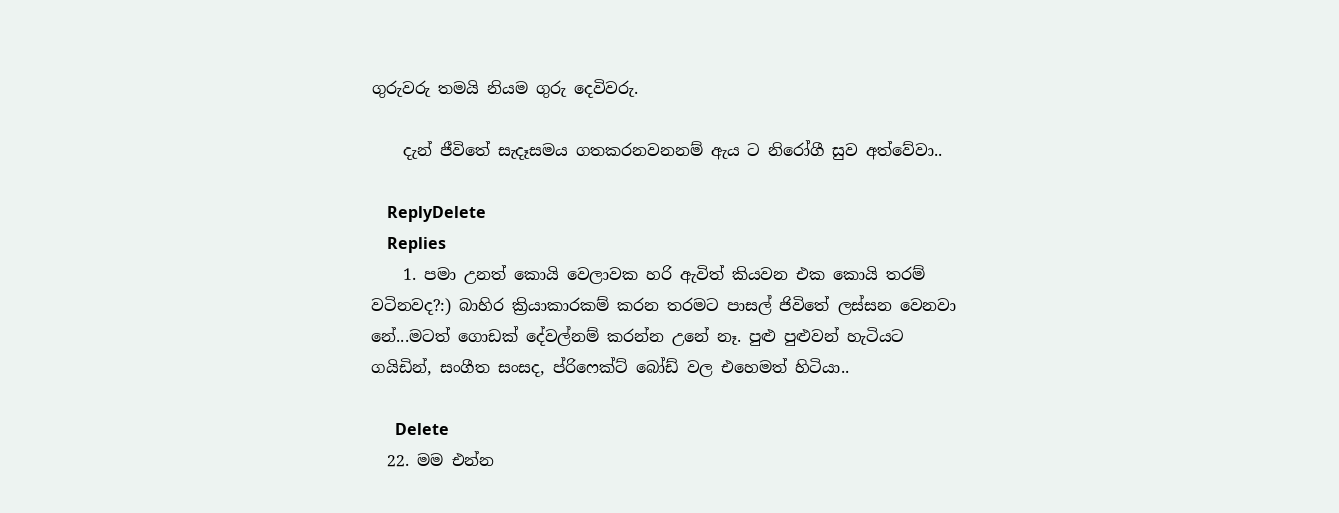ගුරුවරු තමයි නියම ගුරු දෙවිවරු.

    දැන් ජීවිතේ සැදෑසමය ගතකරනවනනම් ඇය ට නිරෝගී සුව අත්වේවා..

    ReplyDelete
    Replies
    1. පමා උනත් කොයි වෙලාවක හරි ඇවිත් කියවන එක කොයි තරම් වටිනවද?:) බාහිර ක්‍රියාකාරකම් කරන තරමට පාසල් ජිවිතේ ලස්සන වෙනවා නේ...මටත් ගොඩක් දේවල්නම් කරන්න උනේ නෑ. පුළු පුළුවන් හැටියට ගයිඩින්, සංගීත සංසද, ප්රිෆෙක්ට් බෝඩ් වල එහෙමත් හිටියා..

      Delete
  22. මම එන්න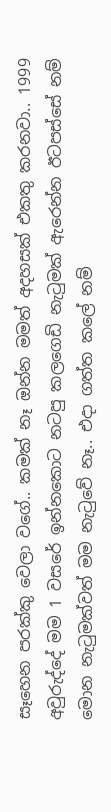සෑහෙන පරක්කු වෙලා වගේ.. කමක් නෑ ඔන්න මමත් අදහසක් එකතු කරනවා.. 1999 අවුරුද්දේ මම 1 වසරේ ඉන්නකොට නටපු කලගෙඩි නැටුමක් ඇරෙන්න ඊටපස්සේ නම් මොන නැටුමක්වත් මම නැටුවේ නෑ.. එදා ගත්ත කලේ නම්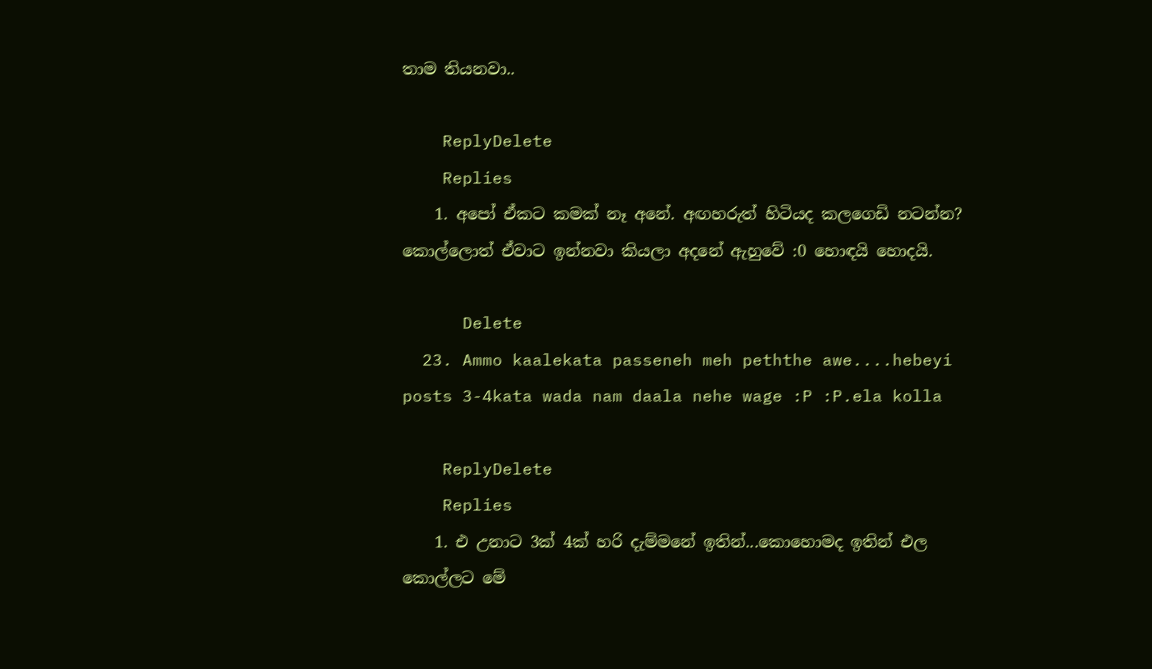තාම තියනවා..

    ReplyDelete
    Replies
    1. අපෝ ඒකට කමක් නෑ අනේ. අඟහරුත් හිටියද කලගෙඩි නටන්න? කොල්ලොත් ඒවාට ඉන්නවා කියලා අදනේ ඇහුවේ :0 හොඳයි හොදයි.

      Delete
  23. Ammo kaalekata passeneh meh peththe awe....hebeyi posts 3-4kata wada nam daala nehe wage :P :P.ela kolla

    ReplyDelete
    Replies
    1. එ උනාට 3ක් 4ක් හරි දැම්මනේ ඉතින්...කොහොමද ඉතින් එල කොල්ලට මේ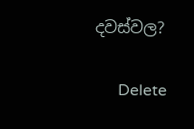දවස්වල?

      Delete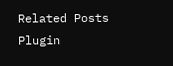Related Posts Plugin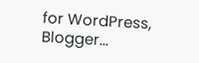for WordPress, Blogger...